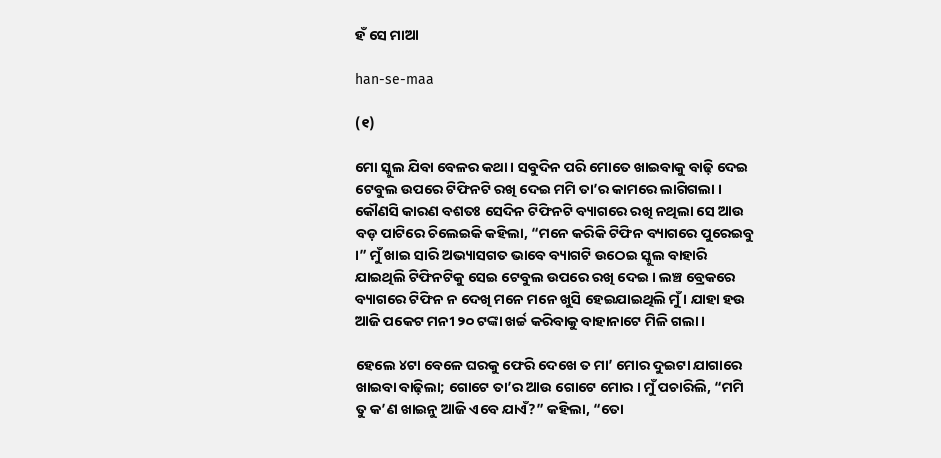ହଁ ସେ ମାଆ

han-se-maa

(୧)

ମୋ ସ୍କୁଲ ଯିବା ବେଳର କଥା । ସବୁଦିନ ପରି ମୋତେ ଖାଇବାକୁ ବାଢ଼ି ଦେଇ ଟେବୁଲ ଉପରେ ଟିଫିନଟି ରଖି ଦେଇ ମମି ତା’ର କାମରେ ଲାଗିଗଲା । କୌଣସି କାରଣ ବଶତଃ ସେଦିନ ଟିଫିନଟି ବ୍ୟାଗରେ ରଖି ନଥିଲା ସେ ଆଉ ବଡ଼ ପାଟିରେ ଚିଲେଇକି କହିଲା, “ମନେ କରିକି ଟିଫିନ ବ୍ୟାଗରେ ପୁରେଇବୁ ।” ମୁଁ ଖାଇ ସାରି ଅଭ୍ୟାସଗତ ଭାବେ ବ୍ୟାଗଟି ଉଠେଇ ସ୍କୁଲ ବାହାରି ଯାଇଥିଲି ଟିଫିନଟିକୁ ସେଇ ଟେବୁଲ ଉପରେ ରଖି ଦେଇ । ଲଞ୍ଚ ବ୍ରେକରେ ବ୍ୟାଗରେ ଟିଫିନ ନ ଦେଖି ମନେ ମନେ ଖୁସି ହେଇଯାଇଥିଲି ମୁଁ । ଯାହା ହଉ ଆଜି ପକେଟ ମନୀ ୨୦ ଟଙ୍କା ଖର୍ଚ୍ଚ କରିବାକୁ ବାହାନାଟେ ମିଳି ଗଲା ।

ହେଲେ ୪ଟା ବେଳେ ଘରକୁ ଫେରି ଦେଖେ ତ ମା’ ମୋର ଦୁଇଟା ଯାଗାରେ ଖାଇବା ବାଢ଼ିଲା; ଗୋଟେ ତା’ର ଆଉ ଗୋଟେ ମୋର । ମୁଁ ପଚାରିଲି, “ମମି ତୁ କ’ଣ ଖାଇନୁ ଆଜି ଏବେ ଯାଏଁ?” କହିଲା, “ତୋ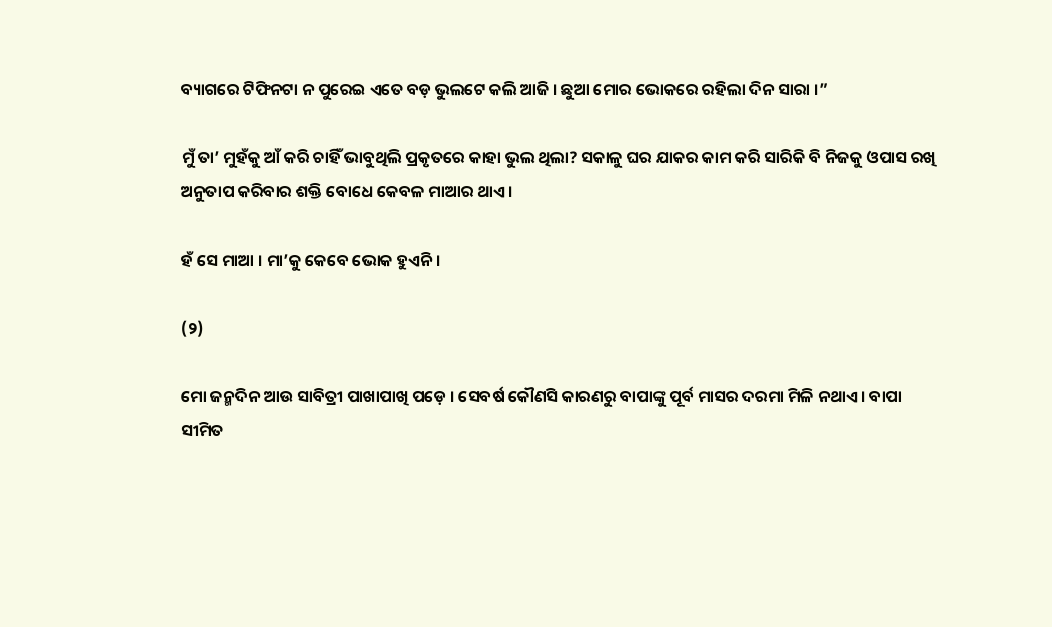ବ୍ୟାଗରେ ଟିଫିନଟା ନ ପୁରେଇ ଏତେ ବଡ଼ ଭୁଲଟେ କଲି ଆଜି । ଛୁଆ ମୋର ଭୋକରେ ରହିଲା ଦିନ ସାରା ।”

ମୁଁ ତା’ ମୁହଁକୁ ଆଁ କରି ଚାହିଁ ଭାବୁଥିଲି ପ୍ରକୃତରେ କାହା ଭୁଲ ଥିଲା? ସକାଳୁ ଘର ଯାକର କାମ କରି ସାରିକି ବି ନିଜକୁ ଓପାସ ରଖି ଅନୁତାପ କରିବାର ଶକ୍ତି ବୋଧେ କେବଳ ମାଆର ଥାଏ ।

ହଁ ସେ ମାଆ । ମା’କୁ କେବେ ଭୋକ ହୁଏନି ।

(୨)

ମୋ ଜନ୍ମଦିନ ଆଉ ସାବିତ୍ରୀ ପାଖାପାଖି ପଡ଼େ । ସେବର୍ଷ କୌଣସି କାରଣରୁ ବାପାଙ୍କୁ ପୂର୍ବ ମାସର ଦରମା ମିଳି ନଥାଏ । ବାପା ସୀମିତ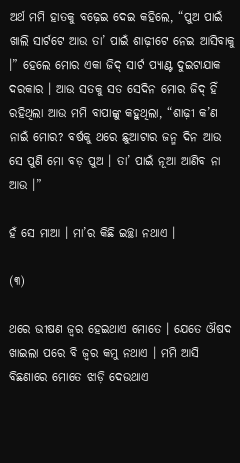ଅର୍ଥ ମମି ହାତକୁ ବଢ଼େଇ ଦେଇ କହିଲେ, “ପୁଅ ପାଇଁ ଖାଲି ସାର୍ଟଟେ ଆଉ ତା’ ପାଇଁ ଶାଢ଼ୀଟେ ନେଇ ଆସିବାକୁ ।” ହେଲେ ମୋର ଏକା ଜିଦ୍ ସାର୍ଟ ପ୍ୟାଣ୍ଟ ଦୁଇଟାଯାକ ଦରକାର । ଆଉ ସତକୁ ସତ ସେଦିନ ମୋର ଜିଦ୍ ହିଁ ରହିଥିଲା ଆଉ ମମି ବାପାଙ୍କୁ କହୁଥିଲା, “ଶାଢ଼ୀ କ’ଣ ନାଇଁ ମୋର? ବର୍ଷକୁ ଥରେ ଛୁଆଟାର ଜନ୍ମ ଦିନ ଆଉ ସେ ପୁଣି ମୋ ବଡ଼ ପୁଅ । ତା’ ପାଇଁ ନୂଆ ଆଣିବ ନା ଆଉ ।”

ହଁ ସେ ମାଆ । ମା’ର କିଛି ଇଚ୍ଛା ନଥାଏ ।

(୩)

ଥରେ ଭୀଷଣ ଜ୍ୱର ହେଇଥାଏ ମୋତେ । ଯେତେ ଔଷଦ ଖାଇଲା ପରେ ବି ଜ୍ଵର କମୁ ନଥାଏ । ମମି ଆସି ବିଛଣାରେ ମୋତେ ଝାଡ଼ି ଦେଉଥାଏ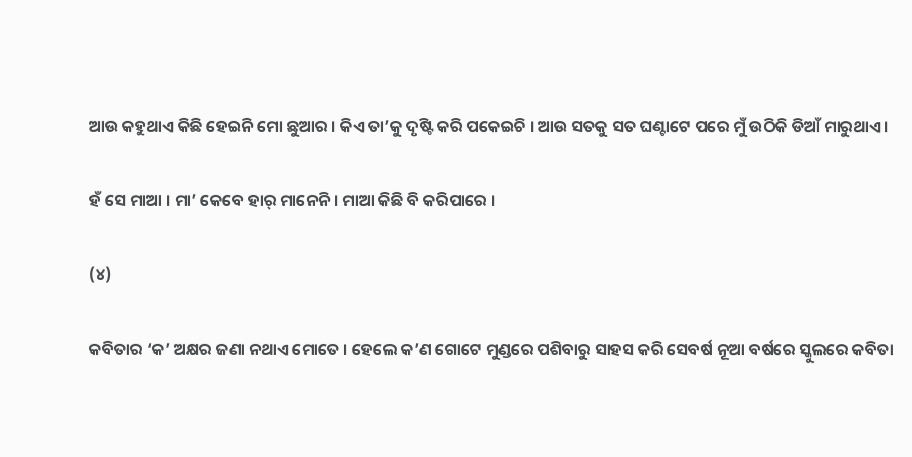ଆଉ କହୁଥାଏ କିଛି ହେଇନି ମୋ ଛୁଆର । କିଏ ତା’କୁ ଦୃଷ୍ଟି କରି ପକେଇଚି । ଆଉ ସତକୁ ସତ ଘଣ୍ଟାଟେ ପରେ ମୁଁ ଉଠିକି ଡିଆଁ ମାରୁଥାଏ ।

ହଁ ସେ ମାଆ । ମା’ କେବେ ହାର୍ ମାନେନି । ମାଆ କିଛି ବି କରିପାରେ ।

(୪)

କବିତାର ‘କ’ ଅକ୍ଷର ଜଣା ନଥାଏ ମୋତେ । ହେଲେ କ’ଣ ଗୋଟେ ମୁଣ୍ଡରେ ପଶିବାରୁ ସାହସ କରି ସେବର୍ଷ ନୂଆ ବର୍ଷରେ ସ୍କୁଲରେ କବିତା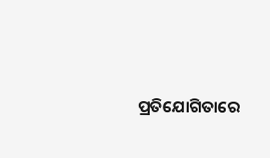ପ୍ରତିଯୋଗିତାରେ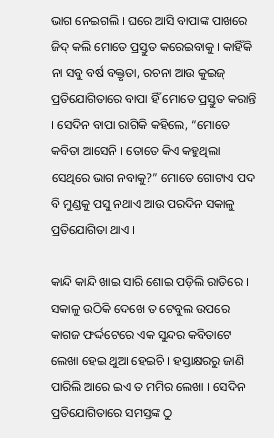ଭାଗ ନେଇଗଲି । ଘରେ ଆସି ବାପାଙ୍କ ପାଖରେ ଜିଦ୍ କଲି ମୋତେ ପ୍ରସ୍ତୁତ କରେଇବାକୁ । କାହିଁକି ନା ସବୁ ବର୍ଷ ବକ୍ତୃତା, ରଚନା ଆଉ କୁଇଜ୍ ପ୍ରତିଯୋଗିତାରେ ବାପା ହିଁ ମୋତେ ପ୍ରସ୍ତୁତ କରାନ୍ତି । ସେଦିନ ବାପା ରାଗିକି କହିଲେ, “ମୋତେ କବିତା ଆସେନି । ତୋତେ କିଏ କହୁଥିଲା ସେଥିରେ ଭାଗ ନବାକୁ?” ମୋତେ ଗୋଟାଏ ପଦ ବି ମୁଣ୍ଡକୁ ପସୁ ନଥାଏ ଆଉ ପରଦିନ ସକାଳୁ ପ୍ରତିଯୋଗିତା ଥାଏ ।

କାନ୍ଦି କାନ୍ଦି ଖାଇ ସାରି ଶୋଇ ପଡ଼ିଲି ରାତିରେ । ସକାଳୁ ଉଠିକି ଦେଖେ ତ ଟେବୁଲ ଉପରେ କାଗଜ ଫର୍ଦ୍ଦଟେରେ ଏକ ସୁନ୍ଦର କବିତାଟେ ଲେଖା ହେଇ ଥୁଆ ହେଇଚି । ହସ୍ତାକ୍ଷରରୁ ଜାଣି ପାରିଲି ଆରେ ଇଏ ତ ମମିର ଲେଖା । ସେଦିନ ପ୍ରତିଯୋଗିତାରେ ସମସ୍ତଙ୍କ ଠୁ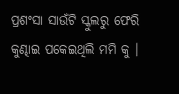ପ୍ରଶଂସା ସାଉଁଟି ସ୍କୁଲରୁ ଫେରି କୁଣ୍ଢାଇ ପକେଇଥିଲି ମମି କୁ ।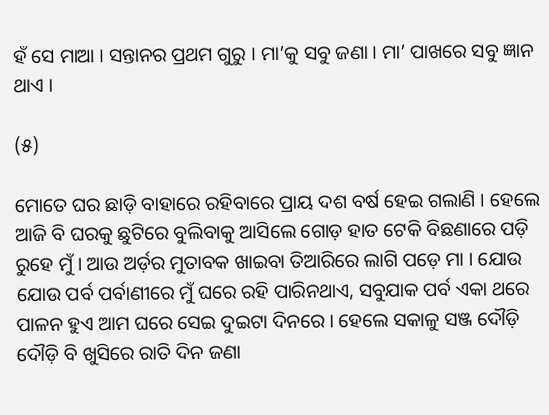ହଁ ସେ ମାଆ । ସନ୍ତାନର ପ୍ରଥମ ଗୁରୁ । ମା’କୁ ସବୁ ଜଣା । ମା’ ପାଖରେ ସବୁ ଜ୍ଞାନ ଥାଏ ।

(୫)

ମୋତେ ଘର ଛାଡ଼ି ବାହାରେ ରହିବାରେ ପ୍ରାୟ ଦଶ ବର୍ଷ ହେଇ ଗଲାଣି । ହେଲେ ଆଜି ବି ଘରକୁ ଛୁଟିରେ ବୁଲିବାକୁ ଆସିଲେ ଗୋଡ଼ ହାତ ଟେକି ବିଛଣାରେ ପଡ଼ି ରୁହେ ମୁଁ । ଆଉ ଅର୍ଡ଼ର ମୁତାବକ ଖାଇବା ତିଆରିରେ ଲାଗି ପଡ଼େ ମା । ଯୋଉ ଯୋଉ ପର୍ବ ପର୍ବାଣୀରେ ମୁଁ ଘରେ ରହି ପାରିନଥାଏ, ସବୁଯାକ ପର୍ବ ଏକା ଥରେ ପାଳନ ହୁଏ ଆମ ଘରେ ସେଇ ଦୁଇଟା ଦିନରେ । ହେଲେ ସକାଳୁ ସଞ୍ଜ ଦୌଡ଼ି ଦୌଡ଼ି ବି ଖୁସିରେ ରାତି ଦିନ ଜଣା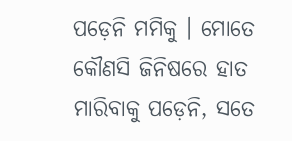ପଡ଼େନି ମମିକୁ । ମୋତେ କୌଣସି ଜିନିଷରେ ହାତ ମାରିବାକୁ ପଡ଼େନି, ସତେ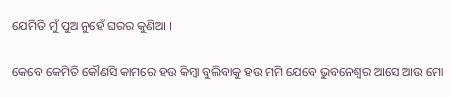ଯେମିତି ମୁଁ ପୁଅ ନୁହେଁ ଘରର କୁଣିଆ ।

କେବେ କେମିତି କୌଣସି କାମରେ ହଉ କିମ୍ବା ବୁଲିବାକୁ ହଉ ମମି ଯେବେ ଭୁବନେଶ୍ୱର ଆସେ ଆଉ ମୋ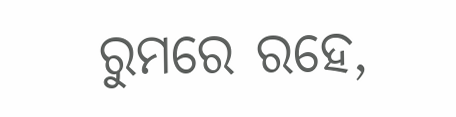ରୁମରେ ରହେ,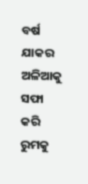ବର୍ଷ ଯାକର ଅଳିଆକୁ ସଫା କରି ରୁମକୁ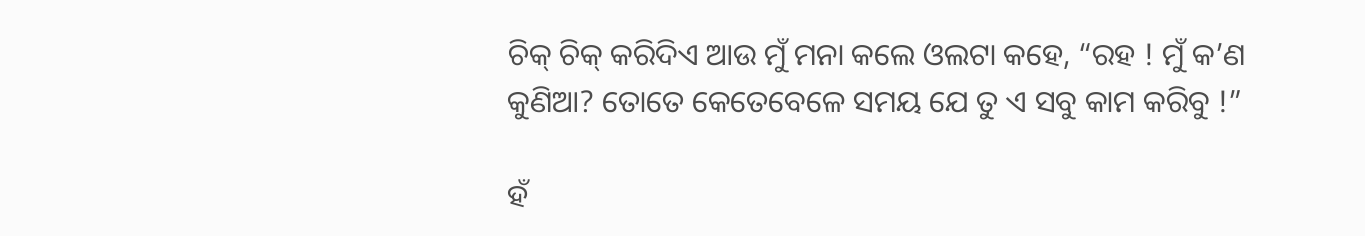ଚିକ୍ ଚିକ୍ କରିଦିଏ ଆଉ ମୁଁ ମନା କଲେ ଓଲଟା କହେ, “ରହ ! ମୁଁ କ’ଣ କୁଣିଆ? ତୋତେ କେତେବେଳେ ସମୟ ଯେ ତୁ ଏ ସବୁ କାମ କରିବୁ !”

ହଁ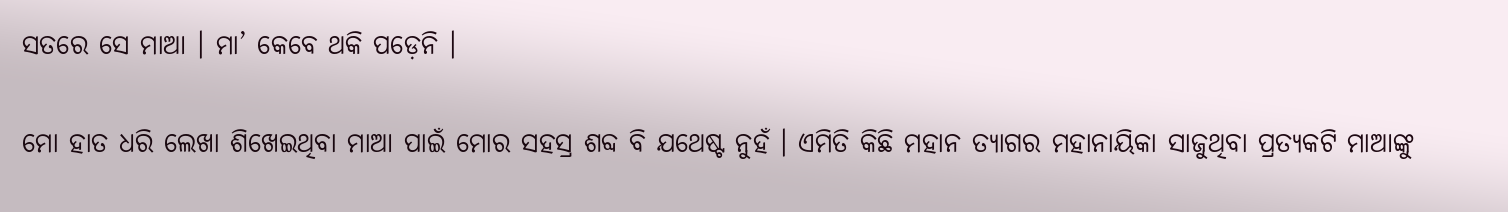ସତରେ ସେ ମାଆ । ମା’ କେବେ ଥକି ପଡ଼େନି ।

ମୋ ହାତ ଧରି ଲେଖା ଶିଖେଇଥିବା ମାଆ ପାଇଁ ମୋର ସହସ୍ର ଶବ୍ଦ ବି ଯଥେଷ୍ଟ ନୁହଁ । ଏମିତି କିଛି ମହାନ ତ୍ୟାଗର ମହାନାୟିକା ସାଜୁଥିବା ପ୍ରତ୍ୟକଟି ମାଆଙ୍କୁ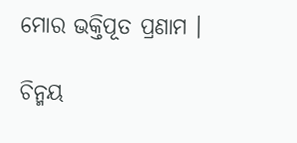ମୋର ଭକ୍ତିପୂତ ପ୍ରଣାମ ।

ଚିନ୍ମୟ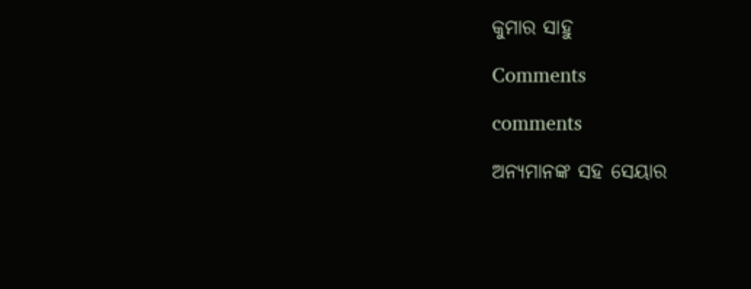କୁମାର ସାହୁ

Comments

comments

ଅନ୍ୟମାନଙ୍କ ସହ ସେୟାର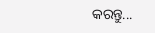କରନ୍ତୁ...